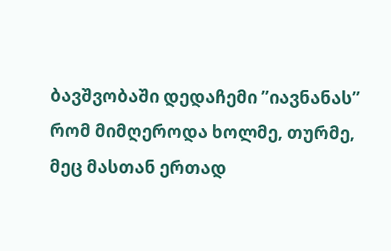ბავშვობაში დედაჩემი ”იავნანას” რომ მიმღეროდა ხოლმე, თურმე, მეც მასთან ერთად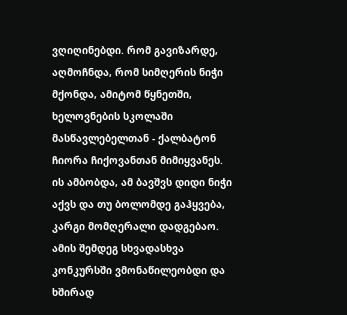ვღიღინებდი. რომ გავიზარდე, აღმოჩნდა, რომ სიმღერის ნიჭი მქონდა, ამიტომ წყნეთში, ხელოვნების სკოლაში მასწავლებელთან - ქალბატონ ჩიორა ჩიქოვანთან მიმიყვანეს. ის ამბობდა, ამ ბავშვს დიდი ნიჭი აქვს და თუ ბოლომდე გაჰყვება, კარგი მომღერალი დადგებაო.
ამის შემდეგ სხვადასხვა კონკურსში ვმონაწილეობდი და ხშირად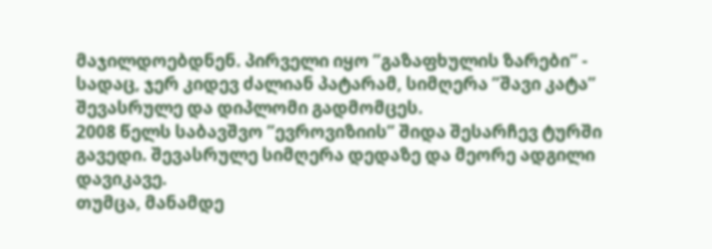მაჯილდოებდნენ. პირველი იყო ”გაზაფხულის ზარები” - სადაც, ჯერ კიდევ ძალიან პატარამ, სიმღერა ”შავი კატა” შევასრულე და დიპლომი გადმომცეს.
2008 წელს საბავშვო ”ევროვიზიის” შიდა შესარჩევ ტურში გავედი. შევასრულე სიმღერა დედაზე და მეორე ადგილი დავიკავე.
თუმცა, მანამდე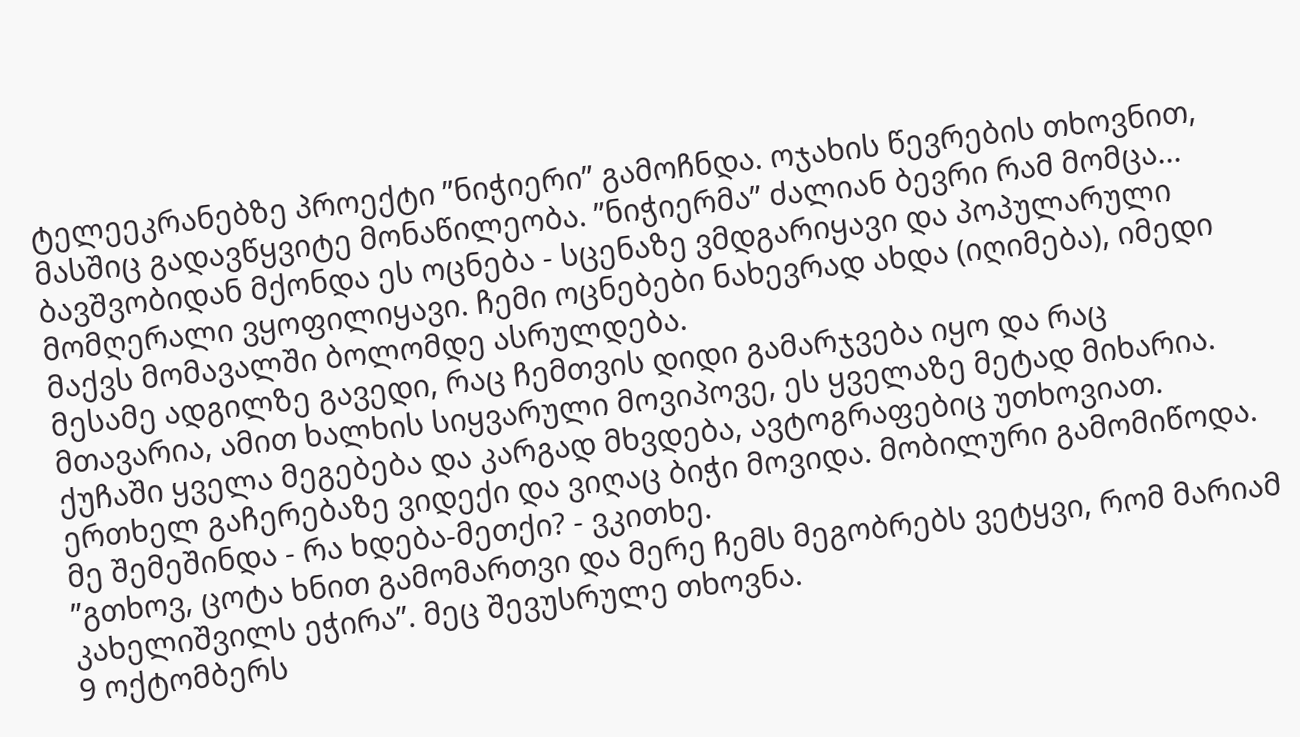ტელეეკრანებზე პროექტი ”ნიჭიერი” გამოჩნდა. ოჯახის წევრების თხოვნით, მასშიც გადავწყვიტე მონაწილეობა. ”ნიჭიერმა” ძალიან ბევრი რამ მომცა... ბავშვობიდან მქონდა ეს ოცნება - სცენაზე ვმდგარიყავი და პოპულარული მომღერალი ვყოფილიყავი. ჩემი ოცნებები ნახევრად ახდა (იღიმება), იმედი მაქვს მომავალში ბოლომდე ასრულდება.
მესამე ადგილზე გავედი, რაც ჩემთვის დიდი გამარჯვება იყო და რაც მთავარია, ამით ხალხის სიყვარული მოვიპოვე, ეს ყველაზე მეტად მიხარია. ქუჩაში ყველა მეგებება და კარგად მხვდება, ავტოგრაფებიც უთხოვიათ. ერთხელ გაჩერებაზე ვიდექი და ვიღაც ბიჭი მოვიდა. მობილური გამომიწოდა. მე შემეშინდა - რა ხდება-მეთქი? - ვკითხე.
”გთხოვ, ცოტა ხნით გამომართვი და მერე ჩემს მეგობრებს ვეტყვი, რომ მარიამ კახელიშვილს ეჭირა”. მეც შევუსრულე თხოვნა.
9 ოქტომბერს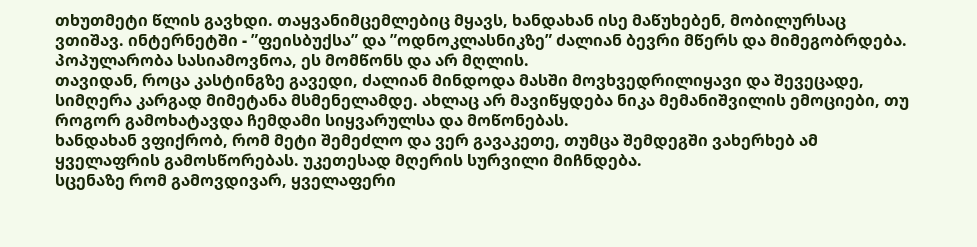თხუთმეტი წლის გავხდი. თაყვანიმცემლებიც მყავს, ხანდახან ისე მაწუხებენ, მობილურსაც ვთიშავ. ინტერნეტში - ”ფეისბუქსა” და ”ოდნოკლასნიკზე” ძალიან ბევრი მწერს და მიმეგობრდება. პოპულარობა სასიამოვნოა, ეს მომწონს და არ მღლის.
თავიდან, როცა კასტინგზე გავედი, ძალიან მინდოდა მასში მოვხვედრილიყავი და შევეცადე, სიმღერა კარგად მიმეტანა მსმენელამდე. ახლაც არ მავიწყდება ნიკა მემანიშვილის ემოციები, თუ როგორ გამოხატავდა ჩემდამი სიყვარულსა და მოწონებას.
ხანდახან ვფიქრობ, რომ მეტი შემეძლო და ვერ გავაკეთე, თუმცა შემდეგში ვახერხებ ამ ყველაფრის გამოსწორებას. უკეთესად მღერის სურვილი მიჩნდება.
სცენაზე რომ გამოვდივარ, ყველაფერი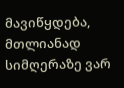მავიწყდება, მთლიანად სიმღერაზე ვარ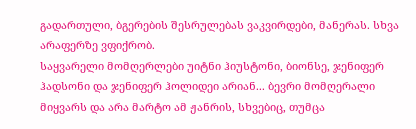გადართული, ბგერების შესრულებას ვაკვირდები, მანერას. სხვა არაფერზე ვფიქრობ.
საყვარელი მომღერლები უიტნი ჰიუსტონი, ბიონსე, ჯენიფერ ჰადსონი და ჯენიფერ ჰოლიდეი არიან... ბევრი მომღერალი მიყვარს და არა მარტო ამ ჟანრის, სხვებიც, თუმცა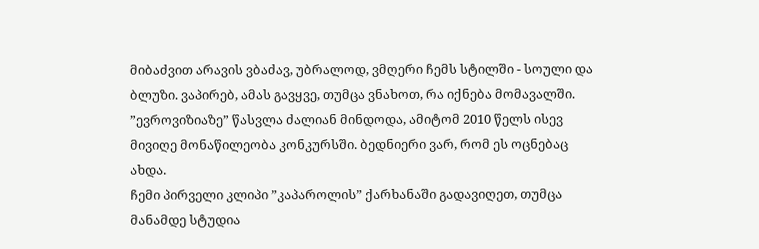მიბაძვით არავის ვბაძავ, უბრალოდ, ვმღერი ჩემს სტილში - სოული და ბლუზი. ვაპირებ, ამას გავყვე, თუმცა ვნახოთ, რა იქნება მომავალში.
”ევროვიზიაზე” წასვლა ძალიან მინდოდა, ამიტომ 2010 წელს ისევ მივიღე მონაწილეობა კონკურსში. ბედნიერი ვარ, რომ ეს ოცნებაც ახდა.
ჩემი პირველი კლიპი ”კაპაროლის” ქარხანაში გადავიღეთ, თუმცა მანამდე სტუდია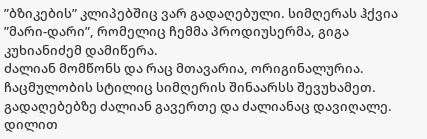”ბზიკების” კლიპებშიც ვარ გადაღებული. სიმღერას ჰქვია ”მარი-დარი”, რომელიც ჩემმა პროდიუსერმა, გიგა კუხიანიძემ დამიწერა.
ძალიან მომწონს და რაც მთავარია, ორიგინალურია. ჩაცმულობის სტილიც სიმღერის შინაარსს შევუხამეთ. გადაღებებზე ძალიან გავერთე და ძალიანაც დავიღალე. დილით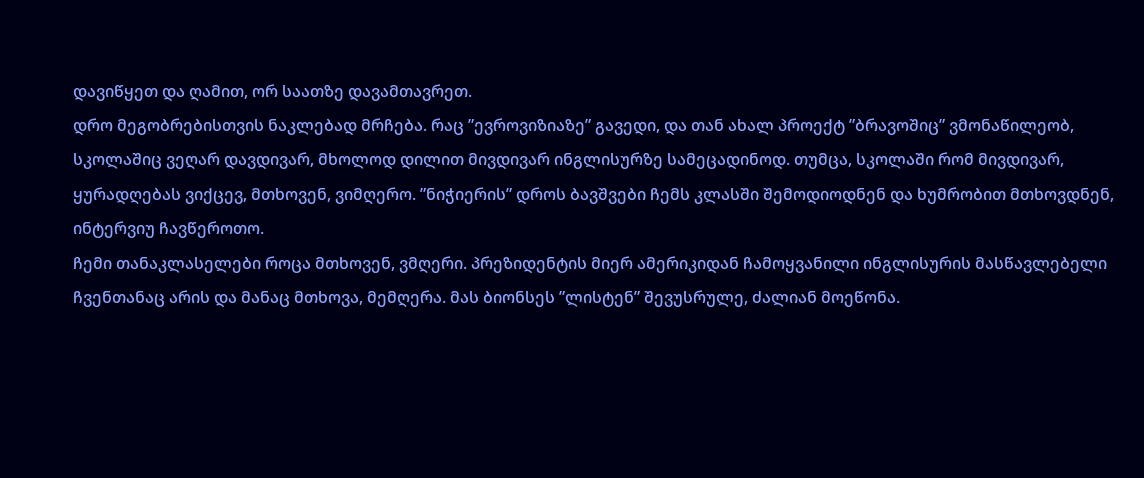დავიწყეთ და ღამით, ორ საათზე დავამთავრეთ.
დრო მეგობრებისთვის ნაკლებად მრჩება. რაც ”ევროვიზიაზე” გავედი, და თან ახალ პროექტ ”ბრავოშიც” ვმონაწილეობ, სკოლაშიც ვეღარ დავდივარ, მხოლოდ დილით მივდივარ ინგლისურზე სამეცადინოდ. თუმცა, სკოლაში რომ მივდივარ, ყურადღებას ვიქცევ, მთხოვენ, ვიმღერო. ”ნიჭიერის” დროს ბავშვები ჩემს კლასში შემოდიოდნენ და ხუმრობით მთხოვდნენ, ინტერვიუ ჩავწეროთო.
ჩემი თანაკლასელები როცა მთხოვენ, ვმღერი. პრეზიდენტის მიერ ამერიკიდან ჩამოყვანილი ინგლისურის მასწავლებელი ჩვენთანაც არის და მანაც მთხოვა, მემღერა. მას ბიონსეს ”ლისტენ” შევუსრულე, ძალიან მოეწონა.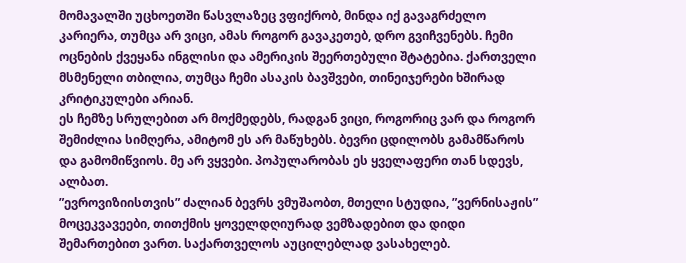მომავალში უცხოეთში წასვლაზეც ვფიქრობ, მინდა იქ გავაგრძელო კარიერა, თუმცა არ ვიცი, ამას როგორ გავაკეთებ, დრო გვიჩვენებს. ჩემი ოცნების ქვეყანა ინგლისი და ამერიკის შეერთებული შტატებია. ქართველი მსმენელი თბილია, თუმცა ჩემი ასაკის ბავშვები, თინეიჯერები ხშირად კრიტიკულები არიან.
ეს ჩემზე სრულებით არ მოქმედებს, რადგან ვიცი, როგორიც ვარ და როგორ შემიძლია სიმღერა, ამიტომ ეს არ მაწუხებს. ბევრი ცდილობს გამამწაროს და გამომიწვიოს. მე არ ვყვები. პოპულარობას ეს ყველაფერი თან სდევს, ალბათ.
”ევროვიზიისთვის” ძალიან ბევრს ვმუშაობთ, მთელი სტუდია, ”ვერნისაჟის” მოცეკვავეები, თითქმის ყოველდღიურად ვემზადებით და დიდი შემართებით ვართ. საქართველოს აუცილებლად ვასახელებ.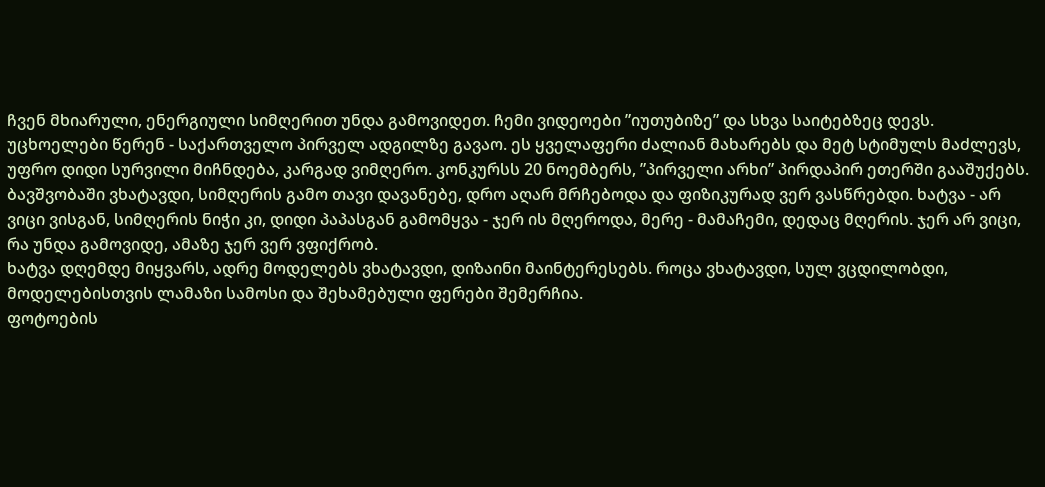ჩვენ მხიარული, ენერგიული სიმღერით უნდა გამოვიდეთ. ჩემი ვიდეოები ”იუთუბიზე” და სხვა საიტებზეც დევს.
უცხოელები წერენ - საქართველო პირველ ადგილზე გავაო. ეს ყველაფერი ძალიან მახარებს და მეტ სტიმულს მაძლევს, უფრო დიდი სურვილი მიჩნდება, კარგად ვიმღერო. კონკურსს 20 ნოემბერს, ”პირველი არხი” პირდაპირ ეთერში გააშუქებს.
ბავშვობაში ვხატავდი, სიმღერის გამო თავი დავანებე, დრო აღარ მრჩებოდა და ფიზიკურად ვერ ვასწრებდი. ხატვა - არ ვიცი ვისგან, სიმღერის ნიჭი კი, დიდი პაპასგან გამომყვა - ჯერ ის მღეროდა, მერე - მამაჩემი, დედაც მღერის. ჯერ არ ვიცი, რა უნდა გამოვიდე, ამაზე ჯერ ვერ ვფიქრობ.
ხატვა დღემდე მიყვარს, ადრე მოდელებს ვხატავდი, დიზაინი მაინტერესებს. როცა ვხატავდი, სულ ვცდილობდი, მოდელებისთვის ლამაზი სამოსი და შეხამებული ფერები შემერჩია.
ფოტოების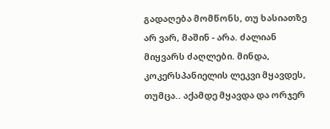გადაღება მომწონს, თუ ხასიათზე არ ვარ, მაშინ - არა. ძალიან მიყვარს ძაღლები. მინდა, კოკერსპანიელის ლეკვი მყავდეს, თუმცა.. აქამდე მყავდა და ორჯერ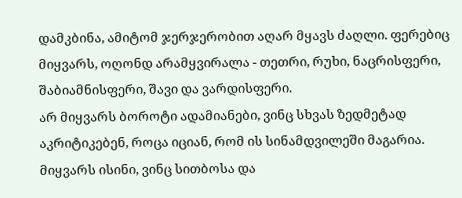დამკბინა, ამიტომ ჯერჯერობით აღარ მყავს ძაღლი. ფერებიც მიყვარს, ოღონდ არამყვირალა - თეთრი, რუხი, ნაცრისფერი, შაბიამნისფერი, შავი და ვარდისფერი.
არ მიყვარს ბოროტი ადამიანები, ვინც სხვას ზედმეტად აკრიტიკებენ, როცა იციან, რომ ის სინამდვილეში მაგარია. მიყვარს ისინი, ვინც სითბოსა და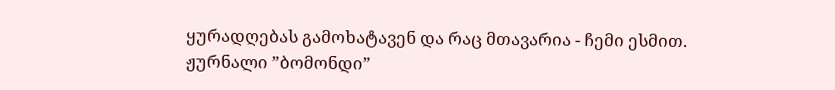ყურადღებას გამოხატავენ და რაც მთავარია - ჩემი ესმით.
ჟურნალი ”ბომონდი”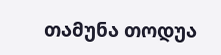თამუნა თოდუა